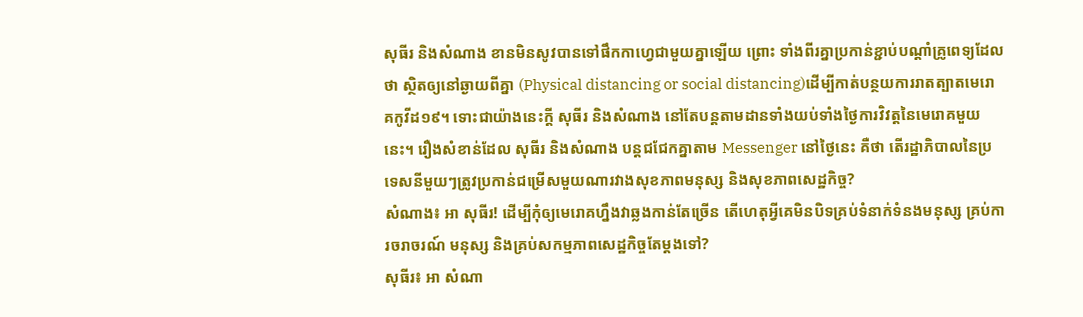សុធីរ និងសំណាង ខានមិនសូវបានទៅផឹកកាហេ្វជាមួយគ្នាឡើយ ព្រោះ ទាំងពីរគ្នាប្រកាន់ខ្ជាប់បណ្តាំគ្រូពេទ្យដែលថា ស្ថិតឲ្យនៅឆ្ងាយពីគ្នា (Physical distancing or social distancing)ដើម្បីកាត់បន្ថយការរាតត្បាតមេរោគកូវីដ១៩។ ទោះជាយ៉ាងនេះក្តី សុធីរ និងសំណាង នៅតែបន្តតាមដានទាំងយប់ទាំងថ្ងៃការវិវត្តនៃមេរោគមួយនេះ។ រឿងសំខាន់ដែល សុធីរ និងសំណាង បន្តជជែកគ្នាតាម Messenger នៅថ្ងៃនេះ គឺថា តើរដ្ឋាភិបាលនៃប្រទេសនីមួយៗត្រូវប្រកាន់ជម្រើសមួយណារវាងសុខភាពមនុស្ស និងសុខភាពសេដ្ឋកិច្ច?
សំណាង៖ អា សុធីរ! ដើម្បីកុំឲ្យមេរោគហ្នឹងវាឆ្លងកាន់តែច្រើន តើហេតុអ្វីគេមិនបិទគ្រប់ទំនាក់ទំនងមនុស្ស គ្រប់ការចរាចរណ៍ មនុស្ស និងគ្រប់សកម្មភាពសេដ្ឋកិច្ចតែម្តងទៅ?
សុធីរ៖ អា សំណា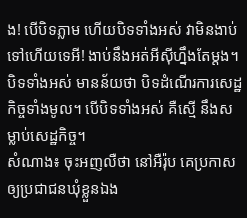ង! បើបិទភ្លាម ហើយបិទទាំងអស់ វាមិនងាប់ទៅហើយទេអី! ងាប់នឹងអត់អីស៊ីហ្នឹងតែម្តង។ បិទទាំងអស់ មានន័យថា បិទដំណើរការសេដ្ឋកិច្ចទាំងមូល។ បើបិទទាំងអស់ គឺស្មើ នឹងសម្លាប់សេដ្ឋកិច្ច។
សំណាង៖ ចុះអញលឺថា នៅអឺរ៉ុប គេប្រកាសឲ្យប្រជាជនឃុំខ្លួនឯង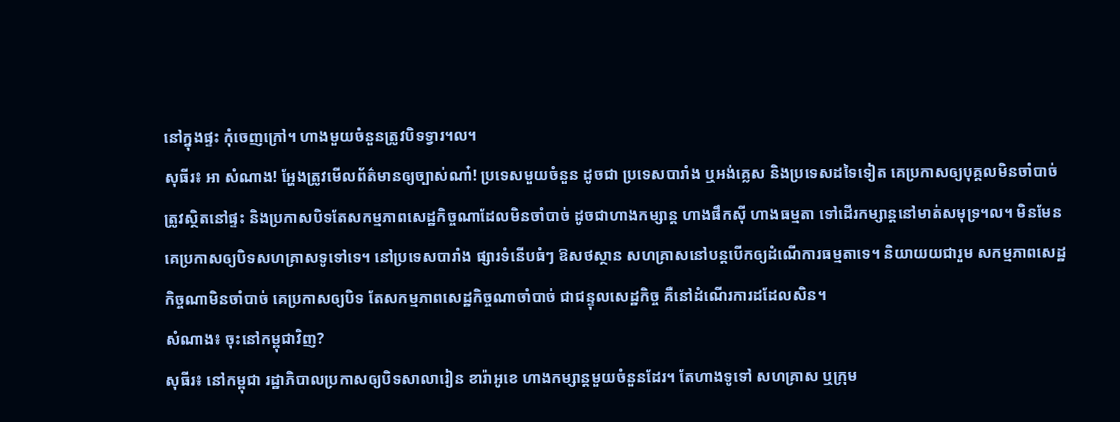នៅក្នុងផ្ទះ កុំចេញក្រៅ។ ហាងមួយចំនួនត្រូវបិទទ្វារ។ល។
សុធីរ៖ អា សំណាង! អ្ហែងត្រូវមើលព័ត៌មានឲ្យច្បាស់ណា៎! ប្រទេសមួយចំនួន ដូចជា ប្រទេសបារាំង ឬអង់គ្លេស និងប្រទេសដទៃទៀត គេប្រកាសឲ្យបុគ្គលមិនចាំបាច់ត្រូវស្ថិតនៅផ្ទះ និងប្រកាសបិទតែសកម្មភាពសេដ្ឋកិច្ចណាដែលមិនចាំបាច់ ដូចជាហាងកម្សាន្ត ហាងផឹកស៊ី ហាងធម្មតា ទៅដើរកម្សាន្តនៅមាត់សមុទ្រ។ល។ មិនមែនគេប្រកាសឲ្យបិទសហគ្រាសទូទៅទេ។ នៅប្រទេសបារាំង ផ្សារទំនើបធំៗ ឱសថស្ថាន សហគ្រាសនៅបន្តបើកឲ្យដំណើការធម្មតាទេ។ និយាយយជារួម សកម្មភាពសេដ្ឋកិច្ចណាមិនចាំបាច់ គេប្រកាសឲ្យបិទ តែសកម្មភាពសេដ្ឋកិច្ចណាចាំបាច់ ជាជន្ទុលសេដ្ឋកិច្ច គឺនៅដំណើរការដដែលសិន។
សំណាង៖ ចុះនៅកម្ពុជាវិញ?
សុធីរ៖ នៅកម្ពុជា រដ្ឋាភិបាលប្រកាសឲ្យបិទសាលារៀន ខារ៉ាអូខេ ហាងកម្សាន្តមួយចំនួនដែរ។ តែហាងទូទៅ សហគ្រាស ឬក្រុម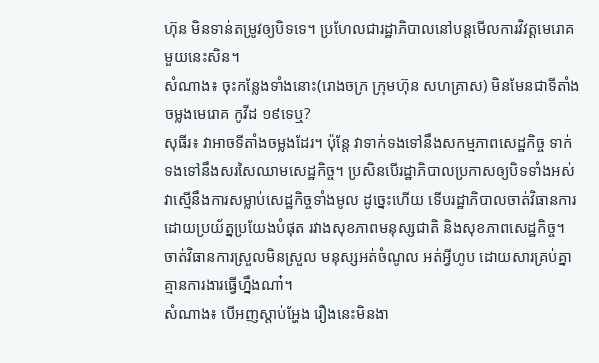ហ៊ុន មិនទាន់តម្រូវឲ្យបិទទេ។ ប្រហែលជារដ្ឋាភិបាលនៅបន្តមើលការវិវត្តមេរោគមួយនេះសិន។
សំណាង៖ ចុះកន្លែងទាំងនោះ(រោងចក្រ ក្រុមហ៊ុន សហគ្រាស) មិនមែនជាទីតាំងចម្លងមេរោគ កូវីដ ១៩ទេឬ?
សុធីរ៖ វាអាចទីតាំងចម្លងដែរ។ ប៉ុន្តែ វាទាក់ទងទៅនឹងសកម្មភាពសេដ្ឋកិច្ច ទាក់ទងទៅនឹងសរសៃឈាមសេដ្ឋកិច្ច។ ប្រសិនបើរដ្ឋាភិបាលប្រកាសឲ្យបិទទាំងអស់ វាស្មើនឹងការសម្លាប់សេដ្ឋកិច្ចទាំងមូល ដូច្នេះហើយ ទើបរដ្ឋាភិបាលចាត់វិធានការដោយប្រយ័ត្នប្រយែងបំផុត រវាងសុខភាពមនុស្សជាតិ និងសុខភាពសេដ្ឋកិច្ច។ ចាត់វិធានការស្រួលមិនស្រួល មនុស្សអត់ចំណូល អត់អ្វីហូប ដោយសារគ្រប់គ្នាគ្មានការងារធ្វើហ្នឹងណា៎។
សំណាង៖ បើអញស្តាប់អ្ហែង រឿងនេះមិនងា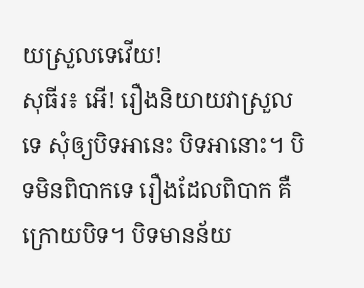យស្រួលទេវើយ!
សុធីរ៖ អើ! រឿងនិយាយវាស្រួលទេ សុំឲ្យបិទអានេះ បិទអានោះ។ បិទមិនពិបាកទេ រឿងដែលពិបាក គឺក្រោយបិទ។ បិទមានន័យ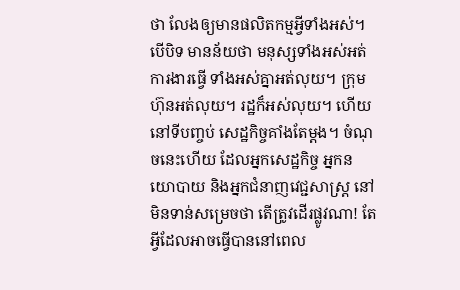ថា លែងឲ្យមានផលិតកម្មអ្វីទាំងអស់។ បើបិទ មានន័យថា មនុស្សទាំងអស់អត់ការងារធ្វើ ទាំងអស់គ្នាអត់លុយ។ ក្រុមហ៊ុនអត់លុយ។ រដ្ឋក៏អស់លុយ។ ហើយនៅទីបញ្ចប់ សេដ្ឋកិច្ចគាំងតែម្តង។ ចំណុចនេះហើយ ដែលអ្នកសេដ្ឋកិច្ច អ្នកនយោបាយ និងអ្នកជំនាញវេជ្ជសាស្ត្រ នៅមិនទាន់សម្រេចថា តើត្រូវដើរផ្លូវណា! តែអ្វីដែលអាចធ្វើបាននៅពេល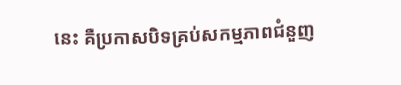នេះ គឺប្រកាសបិទគ្រប់សកម្មភាពជំនួញ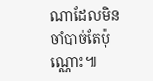ណាដែលមិនចាំបាច់តែប៉ុណ្ណោះ៕